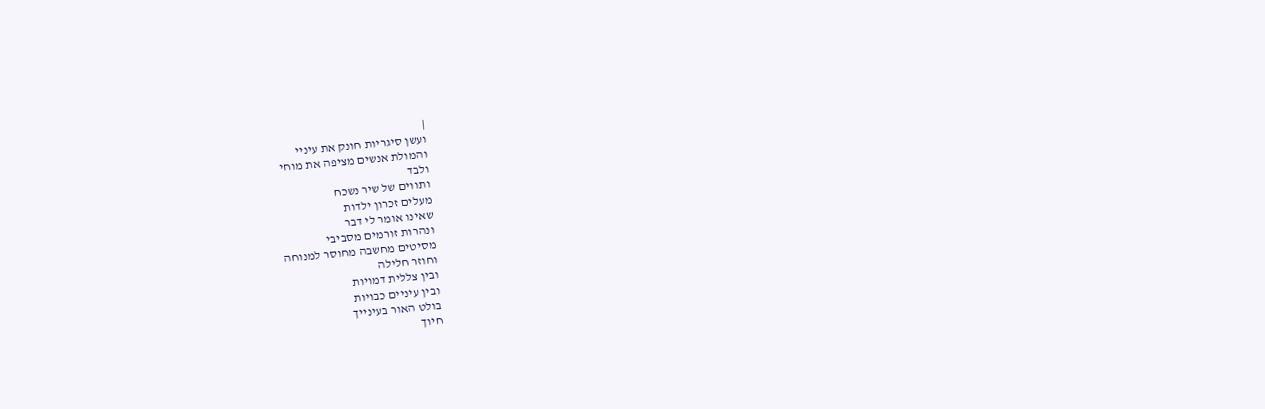|
ועשן סיגריות חונק את עיניי
והמולת אנשים מציפה את מוחי
ולבד
ותווים של שיר נשכח
מעלים זכרון ילדות
שאינו אומר לי דבר
ונהרות זורמים מסביבי
מסיטים מחשבה מחוסר למנוחה
וחוזר חלילה
ובין צללית דמויות
ובין עיניים כבויות
בולט האור בעינייך
חיוך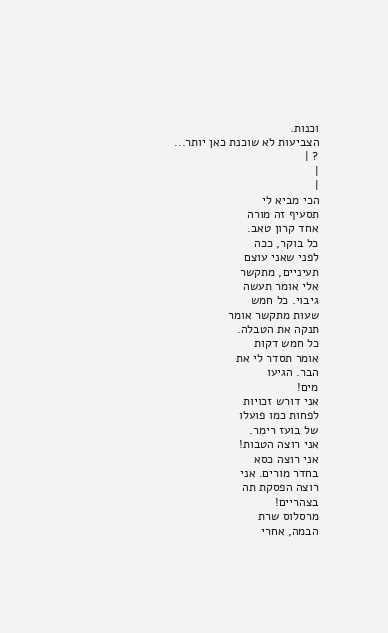וכנות.
הצביעות לא שוכנת כאן יותר...
? |
|
|
הכי מביא לי
תסעיף זה מורה
אחד קרון טאב.
כל בוקר, ככה
לפני שאני עוצם
תעיניים, מתקשר
אלי אומר תעשה
גיבוי. כל חמש
שעות מתקשר אומר
תנקה את הטבלה.
כל חמש דקות
אומר תסדר לי את
הבר. הגיעו
מים!
אני דורש זכויות
לפחות כמו פועלו
של בועז רימר.
אני רוצה הטבות!
אני רוצה כסא
בחדר מורים. אני
רוצה הפסקת תה
בצהריים!
מרסלוס שרת
הבמה, אחרי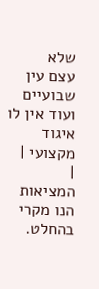שלא
עצם עין שבועיים
ועוד אין לו
איגוד מקצועי |
|
המציאות הנו מקרי בהחלט.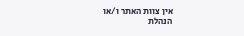אין צוות האתר ו/או
הנהלת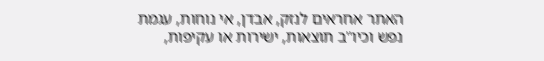האתר אחראים לנזק, אבדן, אי נוחות, עגמת
נפש וכיו''ב תוצאות, ישירות או עקיפות,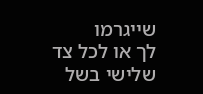שייגרמו
לך או לכל צד שלישי בשל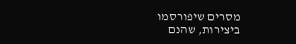מסרים שיפורסמו
ביצירות, שהנם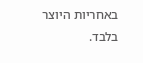באחריות היוצר בלבד.